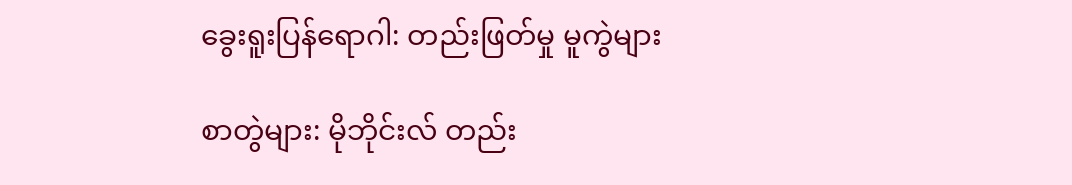ခွေးရူးပြန်ရောဂါ: တည်းဖြတ်မှု မူကွဲများ

စာတွဲများ: မိုဘိုင်းလ် တည်း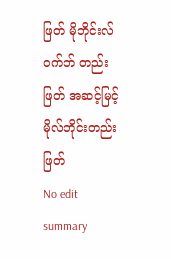ဖြတ် မိုဘိုင်းလ် ဝက်ဘ် တည်းဖြတ် အဆင့်မြင့် မိုလ်ဘိုင်းတည်းဖြတ်
No edit summary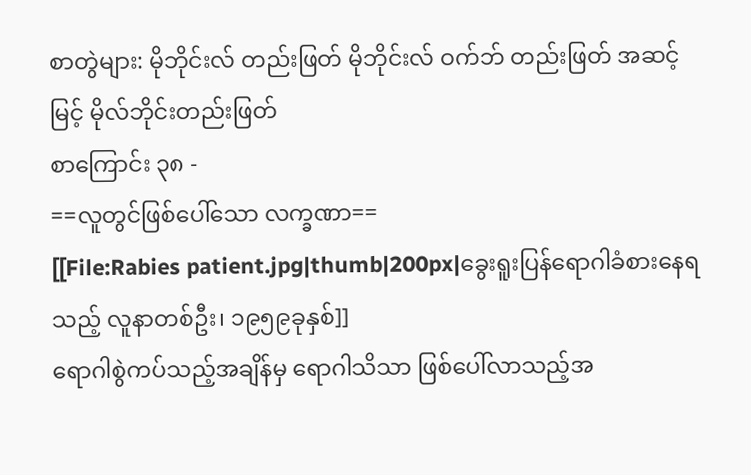စာတွဲများ: မိုဘိုင်းလ် တည်းဖြတ် မိုဘိုင်းလ် ဝက်ဘ် တည်းဖြတ် အဆင့်မြင့် မိုလ်ဘိုင်းတည်းဖြတ်
စာကြောင်း ၃၈ -
==လူတွင်ဖြစ်ပေါ်သော လက္ခဏာ==
[[File:Rabies patient.jpg|thumb|200px|ခွေးရူးပြန်ရောဂါခံစားနေရသည့် လူနာတစ်ဦး၊ ၁၉၅၉ခုနှစ်]]
ရောဂါစွဲကပ်သည့်အချိန်မှ ရောဂါသိသာ ဖြစ်ပေါ်လာသည့်အ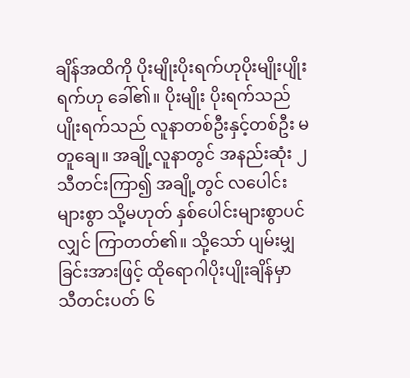ချိန်အထိကို ပိုးမျိုးပိုးရက်ဟုပိုးမျိုးပျိုးရက်ဟု ခေါ်၏။ ပိုးမျိုး ပိုးရက်သည်ပျိုးရက်သည် လူနာတစ်ဦးနှင့်တစ်ဦး မတူချေ။ အချို့လူနာတွင် အနည်းဆုံး ၂ သီတင်းကြာ၍ အချို့တွင် လပေါင်းများစွာ သို့မဟုတ် နှစ်ပေါင်းများစွာပင်လျှင် ကြာတတ်၏။ သို့သော် ပျမ်းမျှခြင်းအားဖြင့် ထိုရောဂါပိုးပျိုးချိန်မှာ သီတင်းပတ် ၆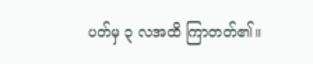ပတ်မှ ၃ လအထိ ကြာတတ်၏။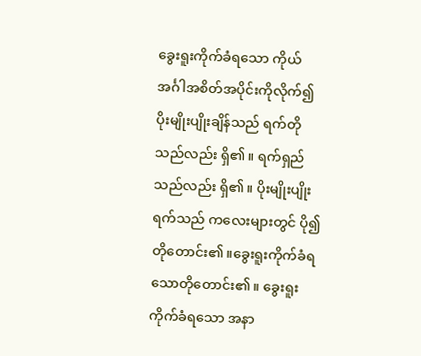ခွေးရူးကိုက်ခံရသော ကိုယ်အင်္ဂါအစိတ်အပိုင်းကိုလိုက်၍ ပိုးမျိုးပျိုးချိန်သည် ရက်တိုသည်လည်း ရှိ၏။ ရက်ရှည်သည်လည်း ရှိ၏။ ပိုးမျိုးပျိုးရက်သည် ကလေးများတွင် ပို၍ တိုတောင်း၏။ခွေးရူးကိုက်ခံရသောတိုတောင်း၏။ ခွေးရူးကိုက်ခံရသော အနာ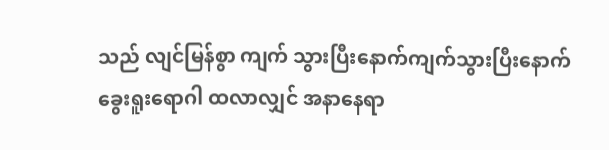သည် လျင်မြန်စွာ ကျက် သွားပြီးနောက်ကျက်သွားပြီးနောက် ခွေးရူးရောဂါ ထလာလျှင် အနာနေရာ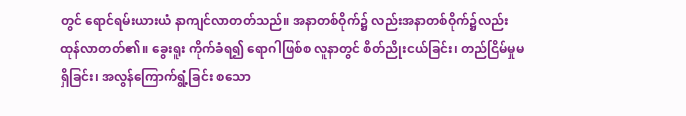တွင် ရောင်ရမ်းယားယံ နာကျင်လာတတ်သည်။ အနာတစ်ဝိုက်၌ လည်းအနာတစ်ဝိုက်၌လည်း ထုန်လာတတ်၏။ ခွေးရူး ကိုက်ခံရ၍ ရောဂါဖြစ်စ လူနာတွင် စိတ်ညိုးငယ်ခြင်း၊ တည်ငြိမ်မှုမရှိခြင်း၊ အလွန်ကြောက်ရွံ့ခြင်း စသော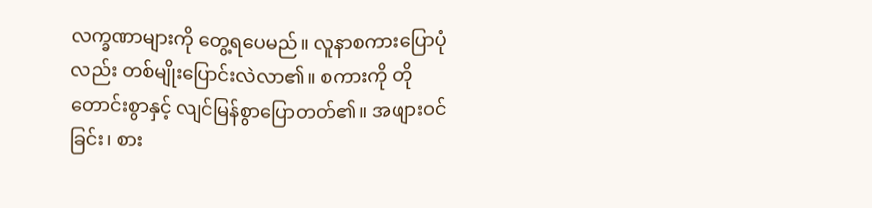လက္ခဏာများကို တွေ့ရပေမည်။ လူနာစကားပြောပုံလည်း တစ်မျိုးပြောင်းလဲလာ၏။ စကားကို တိုတောင်းစွာနှင့် လျင်မြန်စွာပြောတတ်၏။ အဖျားဝင်ခြင်း၊ စား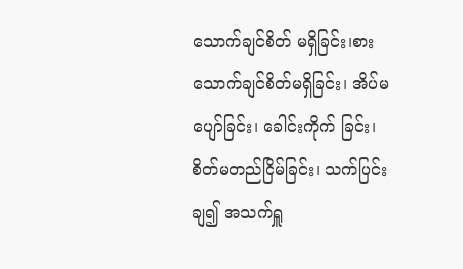သောက်ချင်စိတ် မရှိခြင်း၊စားသောက်ချင်စိတ်မရှိခြင်း၊ အိပ်မပျော်ခြင်း၊ ခေါင်းကိုက် ခြင်း၊ စိတ်မတည်ငြိမ်ခြင်း၊ သက်ပြင်းချ၍ အသက်ရှူ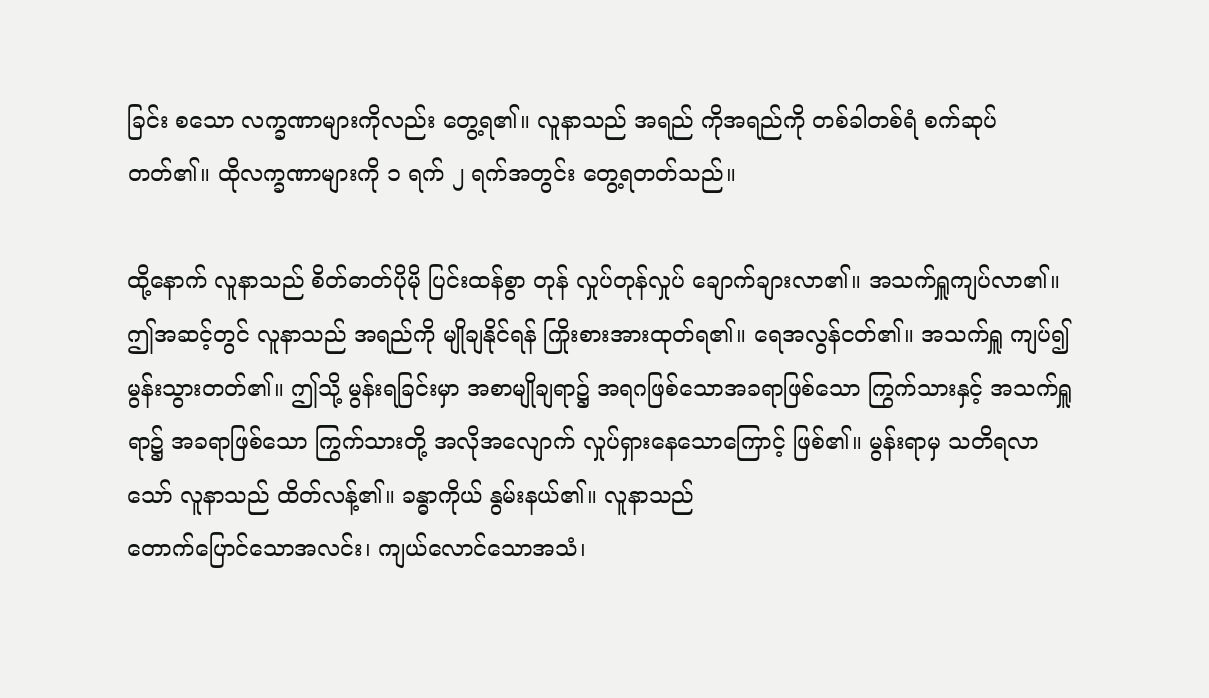ခြင်း စသော လက္ခဏာများကိုလည်း တွေ့ရ၏။ လူနာသည် အရည် ကိုအရည်ကို တစ်ခါတစ်ရံ စက်ဆုပ်တတ်၏။ ထိုလက္ခဏာများကို ၁ ရက် ၂ ရက်အတွင်း တွေ့ရတတ်သည်။

ထို့နောက် လူနာသည် စိတ်ဓာတ်ပိုမို ပြင်းထန်စွာ တုန် လှုပ်တုန်လှုပ် ချောက်ချားလာ၏။ အသက်ရှူကျပ်လာ၏။ ဤအဆင့်တွင် လူနာသည် အရည်ကို မျိုချနိုင်ရန် ကြိုးစားအားထုတ်ရ၏။ ရေအလွန်ငတ်၏။ အသက်ရှူ ကျပ်၍ မွန်းသွားတတ်၏။ ဤသို့ မွန်းရခြင်းမှာ အစာမျိုချရာ၌ အရဂဖြစ်သောအခရာဖြစ်သော ကြွက်သားနှင့် အသက်ရှူရာ၌ အခရာဖြစ်သော ကြွက်သားတို့ အလိုအလျောက် လှုပ်ရှားနေသောကြောင့် ဖြစ်၏။ မွန်းရာမှ သတိရလာသော် လူနာသည် ထိတ်လန့်၏။ ခန္ဓာကိုယ် နွမ်းနယ်၏။ လူနာသည်
တောက်ပြောင်သောအလင်း၊ ကျယ်လောင်သောအသံ၊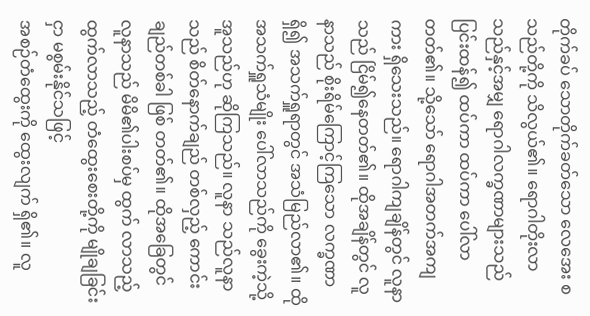တိုက်ခပ် သောတိုက်ခတ်သော လေအေး စသည်တို့ကို သိလွယ်၏။ ရောဂါတိုးလာ သည်နှင့်အမျှ ရောဂါလက္ခဏာများသည် ပြင်းထန်၍ ထပ်ကာ ထပ်ကာ ပေါ်လာတတ်၏။ သို့သော် ရောဂါအတက်အကျကား ရှိသေးသည်။ ရောဂါကျချိန်တွင် လူနာသည် ငြိမ်၍နေတတ်၏။ ထိုအချိန်တွင် လူနာသည် စိုးရိမ်ကြောင့်ကြသော လက္ခဏာ ရှိ၍ အသက်ရှူရာတွင် အသံမြည်လာ၏။ ထိုအသက်ရှူသံမျိုး ပေါ်လာသည်ကို ခွေးကဲ့သို့ အူသည်ဟု ဆိုကြသည်။ လူနာ သည်လူနာသည် စိတ်နောက်ချည် တစ်လှည့် ကောင်းချည်တစ်ခါ ဖြစ် တတ်၏။ ထိုအခြေတွင် လူနာသည် မိမိ၏ပါးစပ်မှ ထွက် လာသည့်ထွက်လာသည့် တံထွေးစေးတို့ကို မျိုချခြင်းငှာ မစွမ်းနိုင်သဖြင့်
အစဉ်တံထွေးကို ထွေးလျက် ရှိ၏။ လူ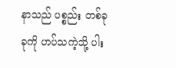နာသည် ပစ္စည်း တစ်ခုခုကို ဟပ်သကဲ့သို့ ပါး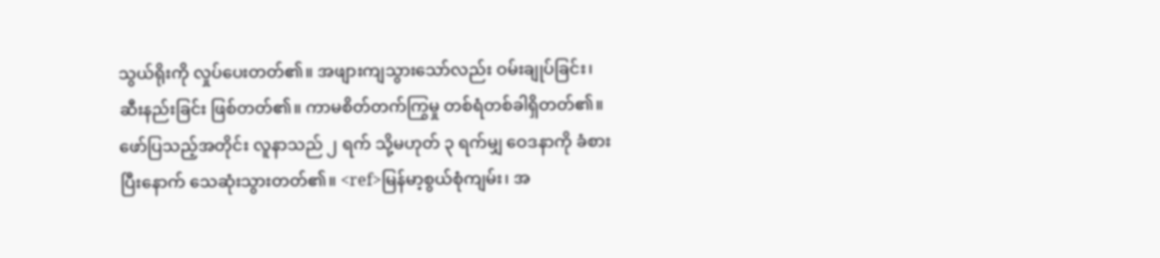သွယ်ရိုးကို လှုပ်ပေးတတ်၏။ အဖျားကျသွားသော်လည်း ဝမ်းချုပ်ခြင်း၊ ဆီးနည်းခြင်း ဖြစ်တတ်၏။ ကာမစိတ်တက်ကြွမှု တစ်ရံတစ်ခါရှိတတ်၏။ ဖော်ပြသည့်အတိုင်း လူနာသည် ၂ ရက် သို့မဟုတ် ၃ ရက်မျှ ဝေဒနာကို ခံစားပြီးနောက် သေဆုံးသွားတတ်၏။ <ref>မြန်မာ့စွယ်စုံကျမ်း၊ အ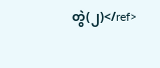တွဲ(၂)</ref>